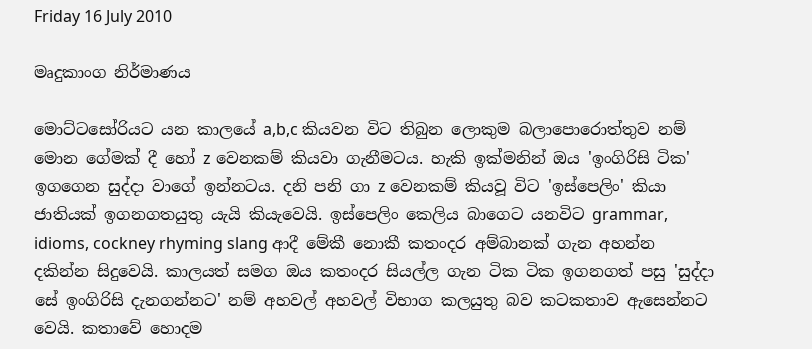Friday 16 July 2010

මෘදුකාංග නිර්මාණය

මොට්ටසෝරියට යන කාලයේ a,b,c කියවන විට තිබුන ලොකුම බලාපොරොත්තුව නම් මොන ගේමක් දී හෝ z වෙනකම් කියවා ගැනීමටය. හැකි ඉක්මනින් ඔය 'ඉංගිරිසි ටික' ඉගගෙන සුද්දා වාගේ ඉන්නටය. දනි පනි ගා z වෙනකම් කියවූ විට 'ඉස්පෙලිං' කියා ජාතියක් ඉගනගතයුතු යැයි කියැවෙයි. ඉස්පෙලිං කෙලිය බාගෙට යනවිට grammar, idioms, cockney rhyming slang ආදී මේකී නොකී කතංදර අම්බානක් ගැන අහන්න දකින්න සිදුවෙයි. කාලයත් සමග ඔය කතංදර සියල්ල ගැන ටික ටික ඉගනගත් පසු 'සුද්දා සේ ඉංගිරිසි දැනගන්නට' නම් අහවල් අහවල් විභාග කලයුතු බව කටකතාව ඇසෙන්නට වෙයි. කතාවේ හොදම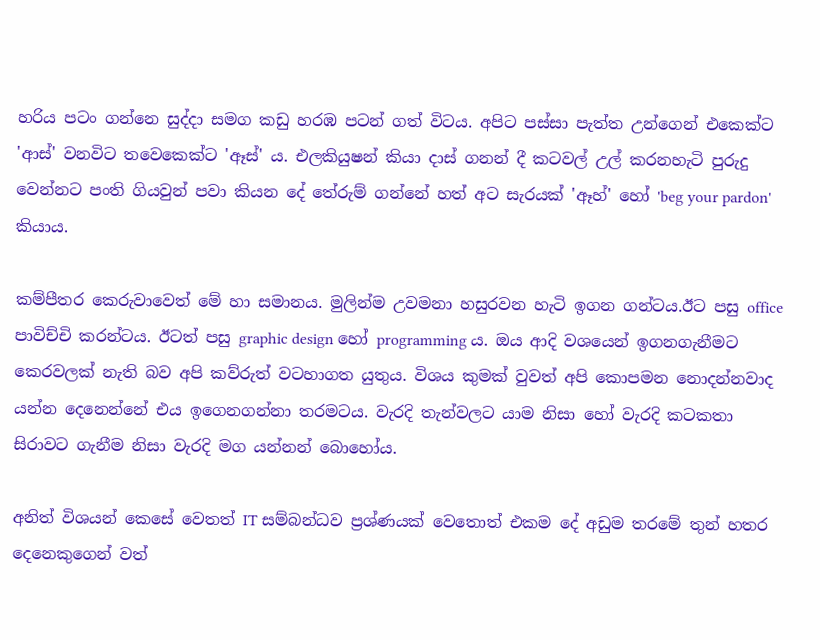හරිය පටං ගන්නෙ සුද්දා සමග කඩු හරඹ පටන් ගත් විටය. අපිට පස්සා පැත්ත උන්ගෙන් එකෙක්ට 'ආස්' වනවිට තවෙකෙක්ට 'ඈස්' ය. එලකියුෂන් කියා දාස් ගනන් දී කටවල් උල් කරනහැටි පුරුදු වෙන්නට පංති ගියවුන් පවා කියන දේ තේරුම් ගන්නේ හත් අට සැරයක් 'ඈහ්' හෝ 'beg your pardon' කියාය.

කම්පීතර කෙරුවාවෙත් මේ හා සමානය. මුලින්ම උවමනා හසුරවන හැටි ඉගන ගන්ටය.ඊට පසු office පාවිච්චි කරන්ටය. ඊටත් පසු graphic design හෝ programming ය. ඔය ආදි වශයෙන් ඉගනගැනීමට කෙරවලක් නැති බව අපි කව්රුත් වටහාගත යුතුය. විශය කුමක් වුවත් අපි කොපමන නොදන්නවාද යන්න දෙනෙන්නේ එය ඉගෙනගන්නා තරමටය. වැරදි තැන්වලට යාම නිසා හෝ වැරදි කටකතා සිරාවට ගැනීම නිසා වැරදි මග යන්නන් බොහෝය.

අනිත් විශයන් කෙසේ වෙතත් IT සම්බන්ධව ප්‍රශ්ණයක් වෙතොත් එකම දේ අඩුම තරමේ තුන් හතර දෙනෙකුගෙන් වත්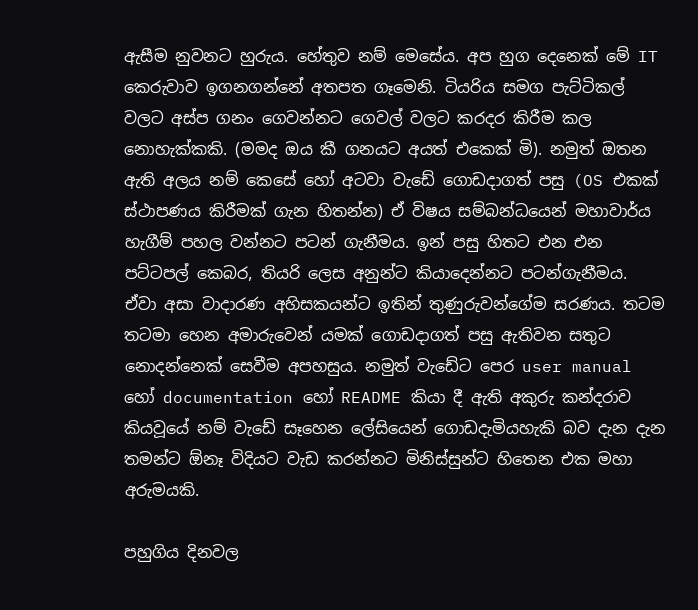ඇසීම නුවනට හුරුය. හේතුව නම් මෙසේය. අප හුග දෙනෙක් මේ IT කෙරුවාව ඉගනගන්නේ අතපත ගෑමෙනි. ටියරිය සමග පැට්ටිකල් වලට අස්ප ගනං ගෙවන්නට ගෙවල් වලට කරදර කිරීම කල නොහැක්කකි. (මමද ඔය කී ගනයට අයත් එකෙක් මි). නමුත් ඔතන ඇති අලය නම් කෙසේ හෝ අටවා වැඩේ ගොඩදාගත් පසු (OS එකක් ස්ථාපණය කිරීමක් ගැන හිතන්න) ඒ විෂය සම්බන්ධයෙන් මහාවාර්ය හැගීම් පහල වන්නට පටන් ගැනීමය. ඉන් පසු හිතට එන එන පට්ටපල් කෙබර, තියරි ලෙස අනුන්ට කියාදෙන්නට පටන්ගැනීමය. ඒවා අසා වාදාරණ අහිසකයන්ට ඉතින් තුණුරුවන්ගේම සරණය. තටම තටමා හෙන අමාරුවෙන් යමක් ගොඩදාගත් පසු ඇතිවන සතුට නොදන්නෙක් සෙවීම අපහසුය. නමුත් වැඩේට පෙර user manual හෝ documentation හෝ README කියා දී ඇති අකුරු කන්දරාව කියවූයේ නම් වැඩේ සෑහෙන ලේසියෙන් ගොඩදැමියහැකි බව දැන දැන තමන්ට ඕනෑ විදියට වැඩ කරන්නට මිනිස්සුන්ට හිතෙන එක මහා අරුමයකි.

පහුගිය දිනවල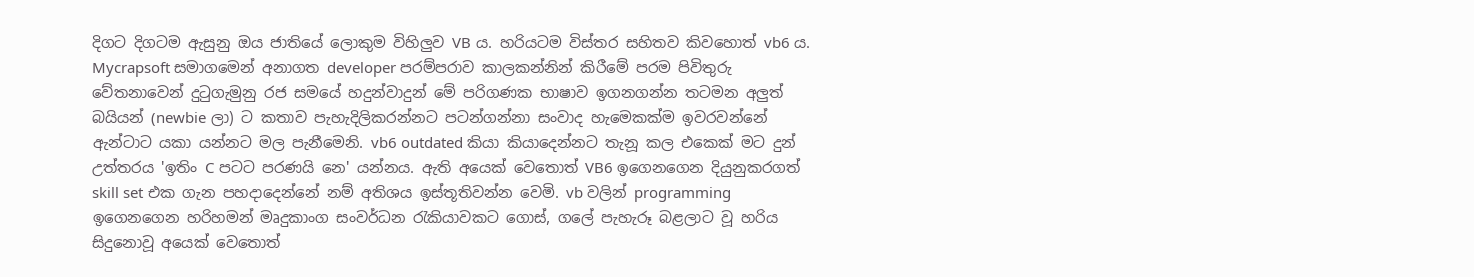දිගට දිගටම ඇසුනු ඔය ජාතියේ ලොකුම විහිලුව VB ය. හරියටම විස්තර සහිතව කිවහොත් vb6 ය. Mycrapsoft සමාගමෙන් අනාගත developer පරම්පරාව කාලකන්නින් කිරීමේ පරම පිවිතුරු වේතනාවෙන් දුටුගැමුනු රජ සමයේ හදුන්වාදුන් මේ පරිගණක භාෂාව ඉගනගන්න තටමන අලුත් බයියන් (newbie ලා) ට කතාව පැහැදිලිකරන්නට පටන්ගන්නා සංවාද හැමෙකක්ම ඉවරවන්නේ ඇන්ටාට යකා යන්නට මල පැනීමෙනි. vb6 outdated කියා කියාදෙන්නට තැනූ කල එකෙක් මට දුන් උත්තරය 'ඉතිං C පටට පරණයි නෙ' යන්නය. ඇති අයෙක් වෙතොත් VB6 ඉගෙනගෙන දියුනුකරගත් skill set එක ගැන පහදාදෙන්නේ නම් අතිශය ඉස්තූතිවන්න වෙමි. vb වලින් programming ඉගෙනගෙන හරිහමන් මෘදුකාංග සංවර්ධන රැකියාවකට ගොස්, ගලේ පැහැරූ බළලාට වූ හරිය සිදුනොවූ අයෙක් වෙතොත්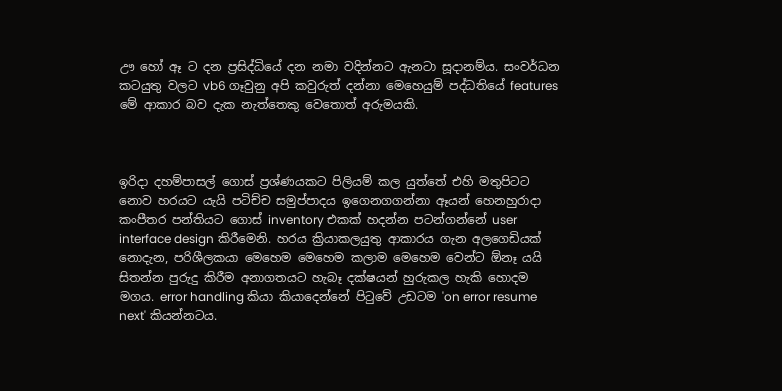ඌ හෝ ඈ ට දන ප්‍රසිද්ධියේ දන නමා වදින්නට ඇනටා සූදානම්ය. සංවර්ධන කටයුතු වලට vb6 ගෑවුනු අපි කවුරුත් දන්නා මෙහෙයුම් පද්ධතියේ features මේ ආකාර බව දැක නැත්තෙකු වෙතොත් අරුමයකි.



ඉරිදා දහම්පාසල් ගොස් ප්‍රශ්ණයකට පිලියම් කල යුත්තේ එහි මතුපිටට නොව හරයට යැයි පටිච්ච සමුප්පාදය ඉගෙනගගන්නා ඈයන් හෙනහුරාදා කංපීතර පන්තියට ගොස් inventory එකක් හදන්න පටන්ගන්නේ user interface design කිරීමෙනි. හරය ක්‍රියාකලයුතු ආකාරය ගැන අලගෙඩියක් නොදැන, පරිශීලකයා මෙහෙම මෙහෙම කලාම මෙහෙම වෙන්ට ඕනෑ යයි සිතන්න පුරුදු කිරීම අනාගතයට හැබෑ දක්ෂයන් හුරුකල හැකි හොදම මගය. error handling කියා කියාදෙන්නේ පිටුවේ උඩටම 'on error resume next' කියන්නටය.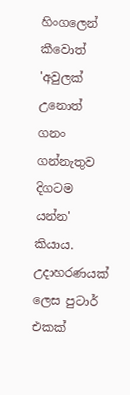හිංගලෙන් කීවොත් 'අවුලක් උනොත් ගනං ගන්නැතුව දිගටම යන්න' කියාය. උදාහරණයක් ලෙස පුටාර් එකක්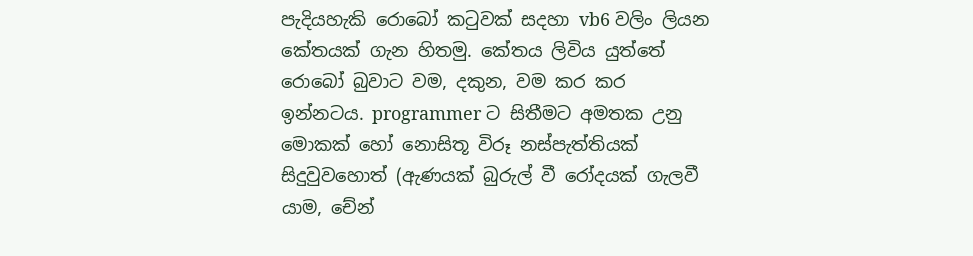පැදියහැකි රොබෝ කටුවක් සදහා vb6 වලිං ලියන කේතයක් ගැන හිතමු. කේතය ලිවිය යුත්තේ රොබෝ බුවාට වම, දකුන, වම කර කර ඉන්නටය. programmer ට සිතීමට අමතක උනු මොකක් හෝ නොසිතූ විරූ නස්පැත්තියක් සිදුවුවහොත් (ඇණයක් බුරුල් වී රෝදයක් ගැලවී යාම, චේන්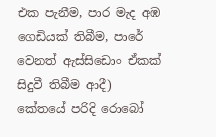එක පැනීම, පාර මැද අඹ ගෙඩියක් තිබීම, පාරේ වෙනත් ඇස්සිඩොං ඒකක් සිදුවී තිබීම ආදී) කේතයේ පරිදි රොබෝ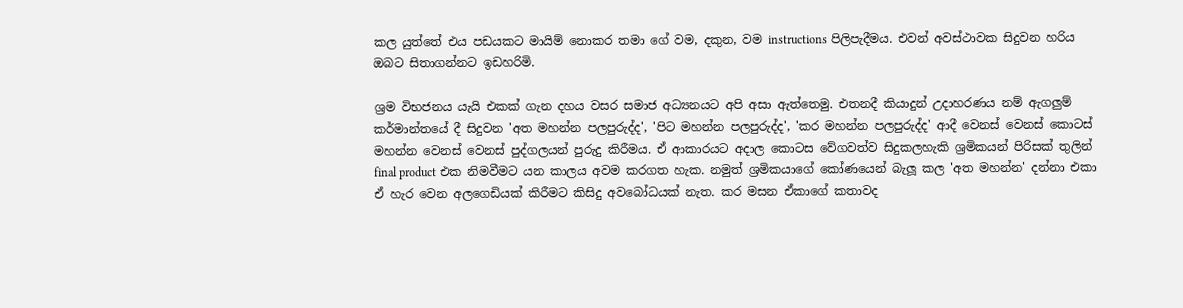කල යුත්තේ එය පඩයකට මායිම් නොකර තමා ගේ වම, දකුන, වම instructions පිලිපැදීමය. එවන් අවස්ථාවක සිදුවන හරිය ඔබට සිතාගන්නට ඉඩහරිමි.

ශ්‍රම විභජනය යැයි එකක් ගැන දහය වසර සමාජ අධ්‍යනයට අපි අසා ඇත්තෙමු. එතනදී කියාදුන් උදාහරණය නම් ඇගලුම් කර්මාන්තයේ දී සිදුවන 'අත මහන්න පලපුරුද්ද', 'පිට මහන්න පලපුරුද්ද', 'කර මහන්න පලපුරුද්ද' ආදී වෙනස් වෙනස් කොටස් මහන්න වෙනස් වෙනස් පුද්ගලයන් පුරුදු කිරීමය. ඒ ආකාරයට අදාල කොටස වේගවත්ව සිදුකලහැකි ශ්‍රමිකයන් පිරිසක් තුලින් final product එක නිමවීමට යන කාලය අවම කරගත හැක. නමුත් ශ්‍රමිකයාගේ කෝණයෙන් බැලූ කල 'අත මහන්න' දන්නා එකා ඒ හැර වෙන අලගෙඩියක් කිරීමට කිසිදු අවබෝධයක් නැත. කර මසන ඒකාගේ කතාවද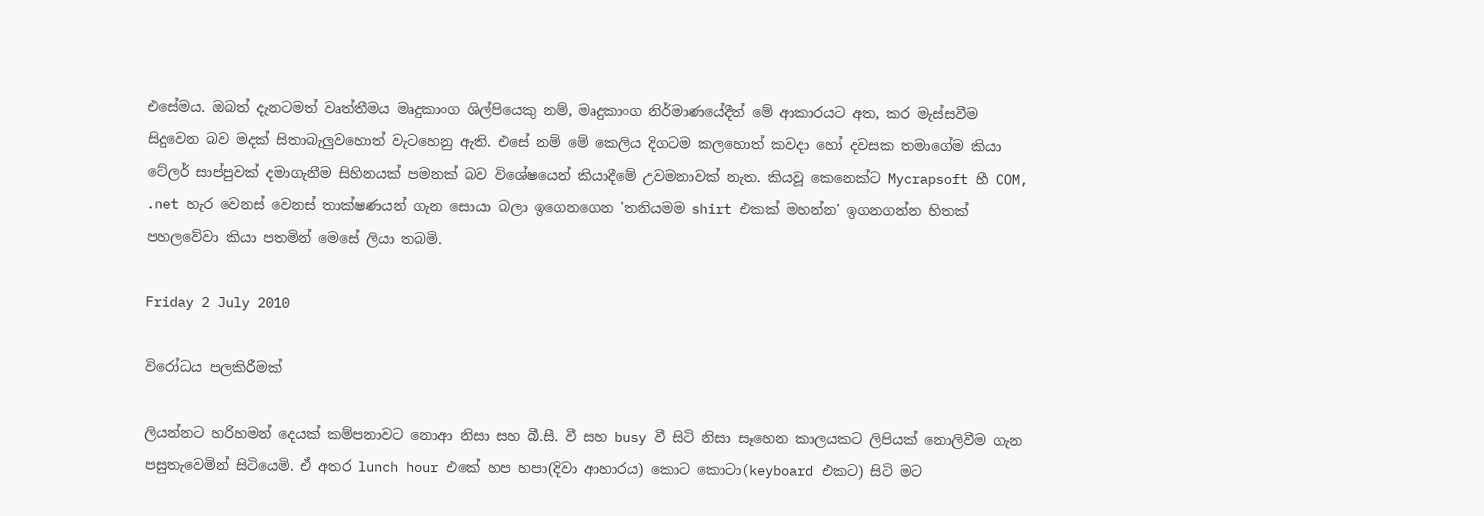එසේමය. ඔබත් දැනටමත් වෘත්තීමය මෘදුකාංග ශිල්පියෙකු නම්, මෘදුකාංග නිර්මාණයේදීත් මේ ආකාරයට අත, කර මැස්සවීම සිදුවෙන බව මදක් සිතාබැලුවහොත් වැටහෙනු ඇති. එසේ නම් මේ කෙලිය දිගටම කලහොත් කවදා හෝ දවසක තමාගේම කියා ටේලර් සාප්පුවක් දමාගැනීම සිහිනයක් පමනක් බව විශේෂයෙන් කියාදීමේ උවමනාවක් නැත. කියවූ කෙනෙක්ට Mycrapsoft හී COM, .net හැර වෙනස් වෙනස් තාක්ෂණයන් ගැන සොයා බලා ඉගෙනගෙන 'තනියමම shirt එකක් මහන්න' ඉගනගන්න හිතක් පහලවේවා කියා පතමින් මෙසේ ලියා තබමි.

Friday 2 July 2010

විරෝධය පලකිරීමක්

ලියන්නට හරිහමන් දෙයක් කම්පනාවට නොආ නිසා සහ බී.සී. වී සහ busy වී සිටි නිසා සෑහෙන කාලයකට ලිපියක් නොලිවීම ගැන පසුතැවෙමින් සිටියෙමි. ඒ අතර lunch hour එකේ හප හපා(දිවා ආහාරය) කොට කොටා(keyboard එකට) සිටි මට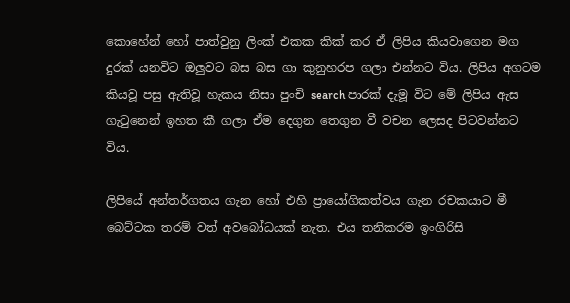කොහේන් හෝ පාත්වුනු ලිංක් එකක කික් කර ඒ ලිපිය කියවාගෙන මග දුරක් යනවිට ඔලුවට බස බස ගා කුනුහරප ගලා එන්නට විය. ලිපිය අගටම කියවූ පසු ඇතිවූ හැකය නිසා පුංචි search පාරක් දැමූ විට මේ ලිපිය ඇස ගැටුනෙන් ඉහත කී ගලා ඒම දෙගුන තෙගුන වී වචන ලෙසද පිටවන්නට විය.

ලිපියේ අන්තර්ගතය ගැන හෝ එහි ප්‍රායෝගිකත්වය ගැන රචකයාට මී බෙට්ටක තරම් වත් අවබෝධයක් නැත. එය තනිකරම ඉංගිරිසි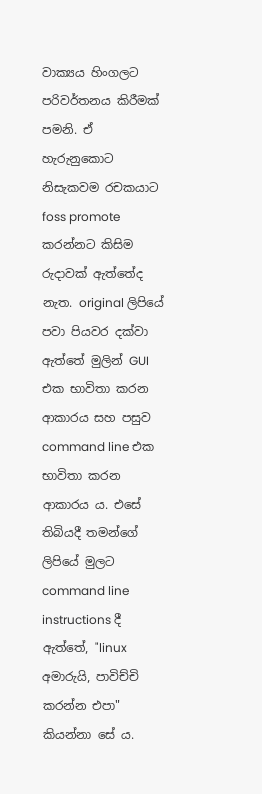වාක්‍යය හිංගලට පරිවර්තනය කිරීමක් පමනි. ඒ හැරුනුකොට නිසැකවම රචකයාට foss promote කරන්නට කිසිම රුදාවක් ඇත්තේද නැත. original ලිපියේ පවා පියවර දක්වා ඇත්තේ මුලින් GUI එක භාවිතා කරන ආකාරය සහ පසුව command line එක භාවිතා කරන ආකාරය ය. එසේ තිබියදී තමන්ගේ ලිපියේ මුලට command line instructions දී ඇත්තේ, "linux අමාරුයි, පාවිච්චි කරන්න එපා" කියන්නා සේ ය.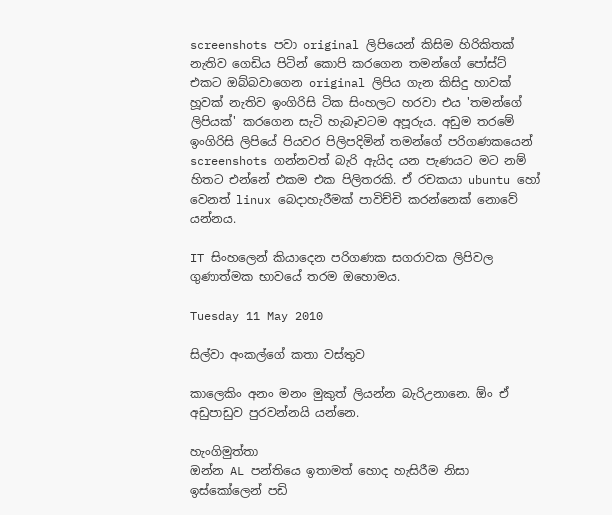screenshots පවා original ලිපියෙන් කිසිම හිරිකිතක් නැතිව ගෙඩිය පිටින් කොපි කරගෙන තමන්ගේ පෝස්ට් එකට ඔබ්බවාගෙන original ලිපිය ගැන කිසිදු හාවක් හූවක් නැතිව ඉංගිරිසි ටික සිංහලට හරවා එය 'තමන්ගේ ලිපියක්' කරගෙන සැටි හැබෑවටම අපූරුය. අඩුම තරමේ ඉංගිරිසි ලිපියේ පියවර පිලිපදිමින් තමන්ගේ පරිගණකයෙන් screenshots ගන්නවත් බැරි ඇයිද යන පැණයට මට නම් හිතට එන්නේ එකම එක පිලිතරකි. ඒ රචකයා ubuntu හෝ වෙනත් linux බෙදාහැරීමක් පාවිච්චි කරන්නෙක් නොවේ යන්නය.

IT සිංහලෙන් කියාදෙන පරිගණක සගරාවක ලිපිවල ගුණාත්මක භාවයේ තරම ඔහොමය.

Tuesday 11 May 2010

සිල්වා අංකල්ගේ කතා වස්තුව

කාලෙකිං අනං මනං මුකුත් ලියන්න බැරිඋනානෙ. ඕං ඒ අඩුපාඩුව පුරවන්නයි යන්නෙ.

හැංගිමුත්තා
ඔන්න AL පන්තියෙ ඉතාමත් හොද හැසිරීම නිසා ඉස්කෝලෙන් පඩි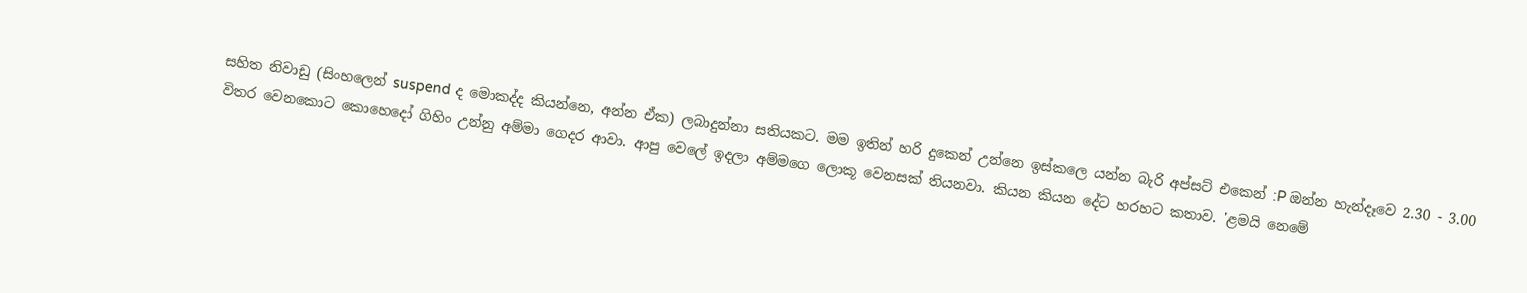සහිත නිවාඩු (සිංහලෙන් suspend ද මොකද්ද කියන්නෙ, අන්න ඒක) ලබාදුන්නා සතියකට. මම ඉතින් හරි දුකෙන් උන්නෙ ඉස්කලෙ යන්න බැරි අප්සට් එකෙන් :P ඔන්න හැන්දෑවෙ 2.30 - 3.00 විතර වෙනකොට කොහෙදෝ ගිහිං උන්නු අම්මා ගෙදර ආවා. ආපු වෙලේ ඉදලා අම්මගෙ ලොකූ වෙනසක් තියනවා. කියන කියන දේට හරහට කතාව. 'ළමයි නෙමේ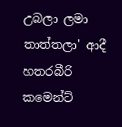උබලා ලමා තාත්තලා' ආදී හතරබීරි කමෙන්ට්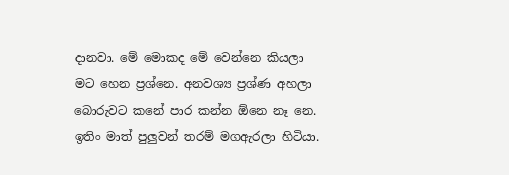දානවා. මේ මොකද මේ වෙන්නෙ කියලා මට හෙන ප්‍රශ්නෙ. අනවශ්‍ය ප්‍රශ්ණ අහලා බොරුවට කනේ පාර කන්න ඕනෙ නෑ නෙ. ඉතිං මාත් පුලුවන් තරම් මගඇරලා හිටියා.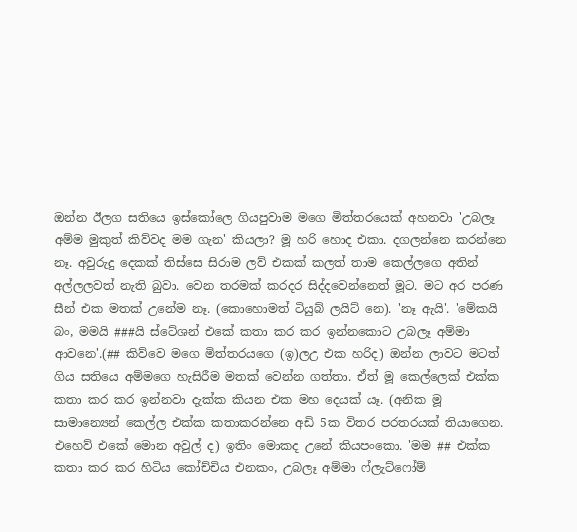ඔන්න ඊලග සතියෙ ඉස්කෝලෙ ගියපුවාම මගෙ මිත්තරයෙක් අහනවා 'උබලෑ අම්ම මුකුත් කිව්වද මම ගැන' කියලා? මූ හරි හොද එකා. දගලන්නෙ කරන්නෙ නෑ. අවුරුදු දෙකක් තිස්සෙ සිරාම ලව් එකක් කලත් තාම කෙල්ලගෙ අතින් අල්ලලවත් නැති බුවා. වෙන තරමක් කරදර සිද්දවෙන්නෙත් මූට. මට අර පරණ සීන් එක මතක් උනේම නෑ. (කොහොමත් ටියුබ් ලයිට් නෙ). 'නෑ ඇයි'. 'මේකයි බං, මමයි ###යි ස්ටේශන් එකේ කතා කර කර ඉන්නකොට උබලෑ අම්මා ආවනෙ'.(## කිව්වෙ මගෙ මිත්තරයගෙ (ඉ)ලඋ එක හරිද) ඔන්න ලාවට මටත් ගිය සතියෙ අම්මගෙ හැසිරීම මතක් වෙන්න ගත්තා. ඒත් මූ කෙල්ලෙක් එක්ක කතා කර කර ඉන්නවා දැක්ක කියන එක මහ දෙයක් යෑ. (අනික මූ සාමාන්‍යෙන් කෙල්ල එක්ක කතාකරන්නෙ අඩි 5ක විතර පරතරයක් තියාගෙන. එහෙව් එකේ මොන අවුල් ද) ඉතිං මොකද උනේ කියපංකො. 'මම ## එක්ක කතා කර කර හිටිය කෝච්චිය එනකං, උබලෑ අම්මා ෆ්ලැට්ෆෝම්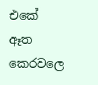එකේ ඈත කෙරවලෙ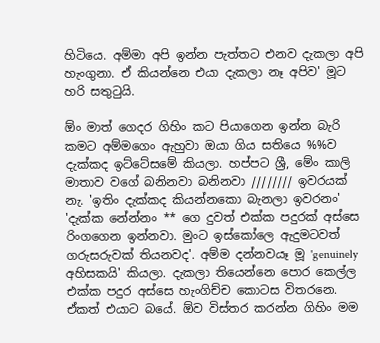හිටියෙ. අම්මා අපි ඉන්න පැත්තට එනව දැකලා අපි හැංගුනා. ඒ කියන්නෙ එයා දැකලා නෑ අපිව' මූට හරි සතුටුයි.

ඕං මාත් ගෙදර ගිහිං කට පියාගෙන ඉන්න බැරි කමට අම්මගෙං ඇහුවා ඔයා ගිය සතියෙ %%ව දැක්කද ඉට්ටේසමේ කියලා. හප්පට ශ්‍රී, මේං කාලි මාතාව වගේ බනිනවා බනිනවා //////// ඉවරයක් නැ. 'ඉතිං දැක්කද කියන්නකො බැනලා ඉවරනං' 'දැක්ක නේන්නං ** ගෙ දුවත් එක්ක පදුරක් අස්සෙ රිංගගෙන ඉන්නවා. මුංට ඉස්කෝලෙ ඇදුමටවත් ගරුසරුවක් තියනවද'. අම්ම දන්නවයෑ මූ 'genuinely අහිසකයි' කියලා. දැකලා තියෙන්නෙ පොර කෙල්ල එක්ක පදුර අස්සෙ හැංගිච්ච කොටස විතරනෙ. ඒකත් එයාට බයේ. ඕව විස්තර කරන්න ගිහිං මම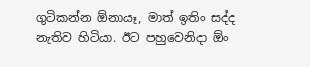ගුටිකන්න ඕනායෑ, මාත් ඉතිං සද්ද නැතිව හිටියා. ඊට පහුවෙනිදා ඕං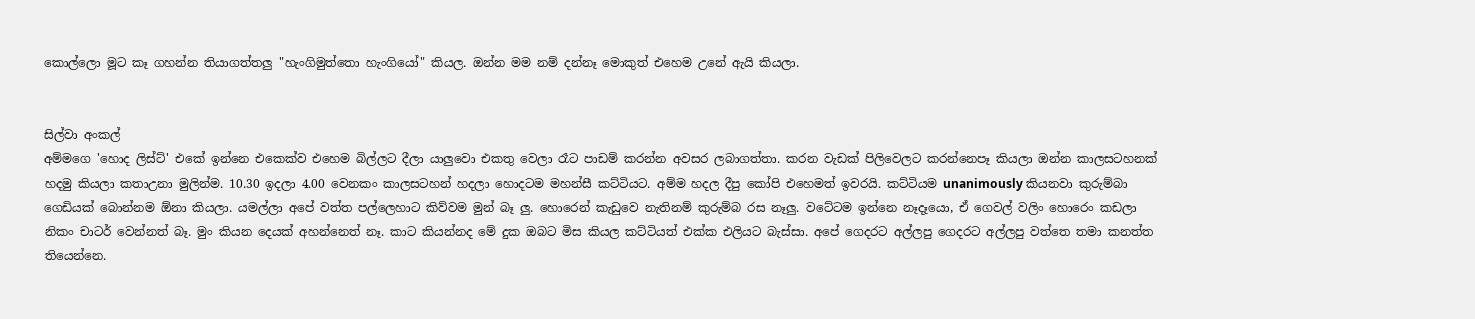කොල්ලො මූට කෑ ගහන්න තියාගත්තලු "හැංගිමුත්තො හැංගියෝ" කියල. ඔන්න මම නම් දන්නෑ මොකුත් එහෙම උනේ ඇයි කියලා.


සිල්වා අංකල්
අම්මගෙ 'හොද ලිස්ට්' එකේ ඉන්නෙ එකෙක්ව එහෙම බිල්ලට දීලා යාලුවො එකතු වෙලා රෑට පාඩම් කරන්න අවසර ලබාගත්තා. කරන වැඩක් පිලිවෙලට කරන්නෙපෑ කියලා ඔන්න කාලසටහනක් හදමු කියලා කතාඋනා මුලින්ම. 10.30 ඉදලා 4.00 වෙනකං කාලසටහන් හදලා හොදටම මහන්සී කට්ටියට. අම්ම හදල දීපු කෝපි එහෙමත් ඉවරයි. කට්ටියම unanimously කියනවා කුරුම්බා ගෙඩියක් බොන්නම ඕනා කියලා. යමල්ලා අපේ වත්ත පල්ලෙහාට කිව්වම මුන් බෑ ලු. හොරෙන් කැඩුවෙ නැතිනම් කුරුම්බ රස නෑලු. වටේටම ඉන්නෙ නෑදෑයො, ඒ ගෙවල් වලිං හොරෙං කඩලා නිකං චාටර් වෙන්නත් බෑ. මුං කියන දෙයක් අහන්නෙත් නෑ. කාට කියන්නද මේ දුක ඔබට මිස කියල කට්ටියත් එක්ක එලියට බැස්සා. අපේ ගෙදරට අල්ලපු ගෙදරට අල්ලපු වත්තෙ තමා කනත්ත තියෙන්නෙ.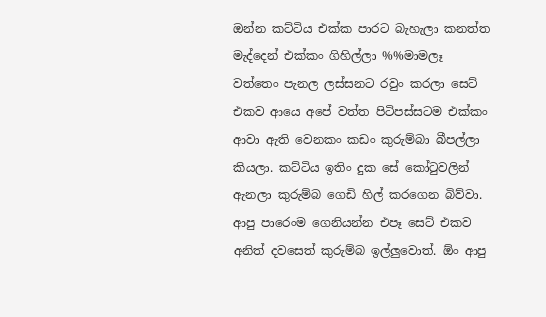ඔන්න කට්ටිය එක්ක පාරට බැහැලා කනත්ත මැද්දෙන් එක්කං ගිහිල්ලා %%මාමලෑ වත්තෙං පැනල ලස්සනට රවුං කරලා සෙට් එකව ආයෙ අපේ වත්ත පිටිපස්සටම එක්කං ආවා ඇති වෙනකං කඩං කුරුම්බා බීපල්ලා කියලා. කට්ටිය ඉතිං දුක සේ කෝටුවලින් ඇනලා කුරුම්බ ගෙඩි හිල් කරගෙන බිව්වා. ආපු පාරෙංම ගෙනියන්න එපෑ සෙට් එකව අනිත් දවසෙත් කුරුම්බ ඉල්ලුවොත්. ඕං ආපු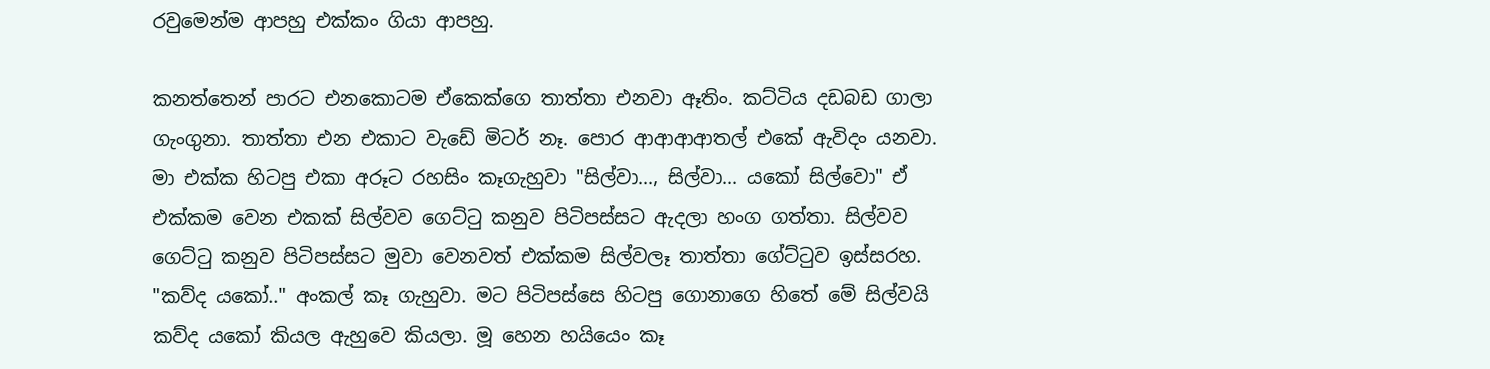රවුමෙන්ම ආපහු එක්කං ගියා ආපහු.

කනත්තෙන් පාරට එනකොටම ඒකෙක්ගෙ තාත්තා එනවා ඈතිං. කට්ටිය දඩබඩ ගාලා ගැංගුනා. තාත්තා එන එකාට වැඩේ මිටර් නෑ. පොර ආආආආතල් එකේ ඇවිදං යනවා. මා එක්ක හිටපු එකා අරූට රහසිං කෑගැහුවා "සිල්වා..., සිල්වා... යකෝ සිල්වො" ඒ එක්කම වෙන එකක් සිල්වව ගෙට්ටු කනුව පිටිපස්සට ඇදලා හංග ගත්තා. සිල්වව ගෙට්ටු කනුව පිටිපස්සට මුවා වෙනවත් එක්කම සිල්වලෑ තාත්තා ගේට්ටුව ඉස්සරහ. "කව්ද යකෝ.." අංකල් කෑ ගැහුවා. මට පිටිපස්සෙ හිටපු ගොනාගෙ හිතේ මේ සිල්වයි කව්ද යකෝ කියල ඇහුවෙ කියලා. මූ හෙන හයියෙං කෑ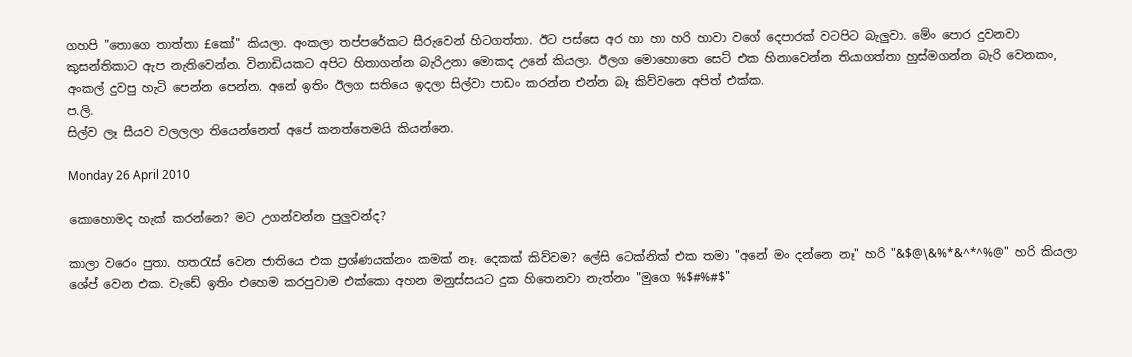ගහපි "තොගෙ තාත්තා £කෝ" කියලා. අංකලා තප්පරේකට සීරුවෙන් හිටගත්තා. ඊට පස්සෙ අර හා හා හරි හාවා වගේ දෙපාරක් වටපිට බැලුවා. මේං පොර දුවනවා කුසන්තිකාට ඇප නැතිවෙන්න. විනාඩියකට අපිට හිතාගන්න බැරිඋනා මොකද උනේ කියලා. ඊලග මොහොතෙ සෙට් එක හිනාවෙන්න තියාගත්තා හුස්මගන්න බැරි වෙනකං, අංකල් දුවපු හැටි පෙන්න පෙන්න. අනේ ඉතිං ඊලග සතියෙ ඉදලා සිල්වා පාඩං කරන්න එන්න බෑ කිව්වනෙ අපිත් එක්ක.
ප.ලි.
සිල්ව ලෑ සීයව වලලලා තියෙන්නෙත් අපේ කනත්තෙමයි කියන්නෙ.

Monday 26 April 2010

කොහොමද හැක් කරන්නෙ? මට උගන්වන්න පුලුවන්ද?

කාලා වරෙං පුතා. හතරැස් වෙන ජාතියෙ එක ප්‍රශ්ණයක්නං කමක් නෑ. දෙකක් කිව්වම? ලේසි ටෙක්නික් එක තමා "අනේ මං දන්නෙ නෑ" හරි "&$@\&%*&^*^%@" හරි කියලා ශේප් වෙන එක. වැඩේ ඉතිං එහෙම කරපුවාම එක්කො අහන මනුස්සයට දුක හිතෙනවා නැත්නං "මුගෙ %$#%#$"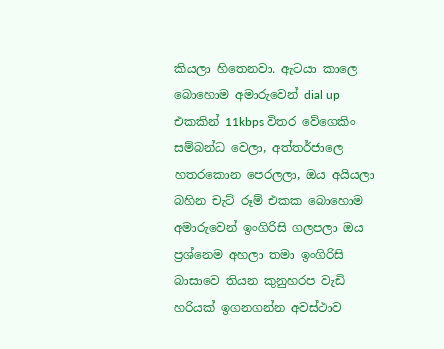කියලා හිතෙනවා. ඇටයා කාලෙ බොහොම අමාරුවෙන් dial up එකකින් 11kbps විතර වේගෙකිං සම්බන්ධ වෙලා, අත්තර්ජාලෙ හතරකොන පෙරලලා, ඔය අයියලා බහින චැට් රූම් එකක බොහොම අමාරුවෙන් ඉංගිරිසි ගලපලා ඔය ප්‍රශ්නෙම අහලා තමා ඉංගිරිසි බාසාවෙ තියන කුනුහරප වැඩි හරියක් ඉගනගන්න අවස්ථාව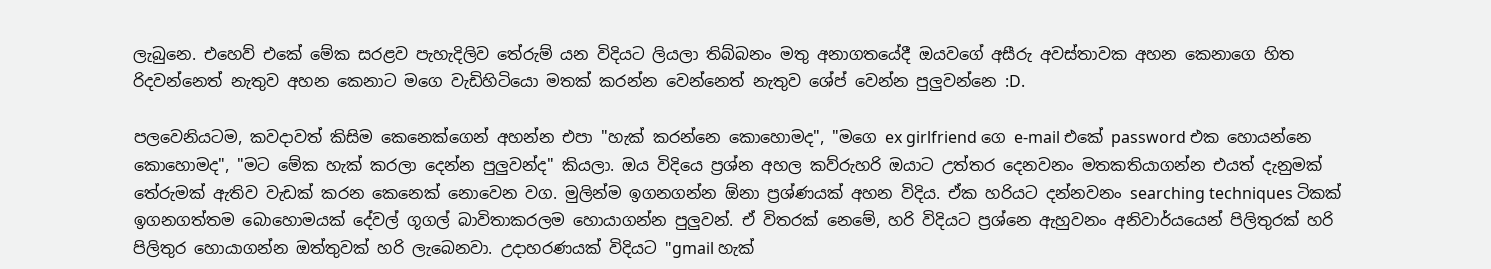ලැබුනෙ. එහෙව් එකේ මේක සරළව පැහැදිලිව තේරුම් යන විදියට ලියලා තිබ්බනං මතු අනාගතයේදී ඔයවගේ අසීරු අවස්තාවක අහන කෙනාගෙ හිත රිදවන්නෙත් නැතුව අහන කෙනාට මගෙ වැඩිහිටියො මතක් කරන්න වෙන්නෙත් නැතුව ශේප් වෙන්න පුලුවන්නෙ :D.

පලවෙනියටම, කවදාවත් කිසිම කෙනෙක්ගෙන් අහන්න එපා "හැක් කරන්නෙ කොහොමද", "මගෙ ex girlfriend ගෙ e-mail එකේ password එක හොයන්නෙ කොහොමද", "මට මේක හැක් කරලා දෙන්න පුලුවන්ද" කියලා. ඔය විදියෙ ප්‍රශ්න අහල කව්රුහරි ඔයාට උත්තර දෙනවනං මතකතියාගන්න එයත් දැනුමක් තේරුමක් ඇතිව වැඩක් කරන කෙනෙක් නොවෙන වග. මුලින්ම ඉගනගන්න ඕනා ප්‍රශ්ණයක් අහන විදිය. ඒක හරියට දන්නවනං searching techniques ටිකක් ඉගනගත්තම බොහොමයක් දේවල් ගූගල් බාවිතාකරලම හොයාගන්න පුලුවන්. ඒ විතරක් නෙමේ, හරි විදියට ප්‍රශ්නෙ ඇහුවනං අනිවාර්යයෙන් පිලිතුරක් හරි පිලිතුර හොයාගන්න ඔත්තුවක් හරි ලැබෙනවා. උදාහරණයක් විදියට "gmail හැක්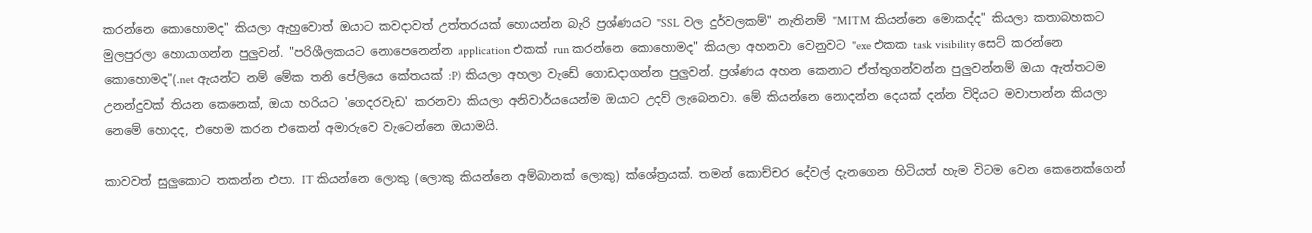කරන්නෙ කොහොමද" කියලා ඇහුවොත් ඔයාට කවදාවත් උත්තරයක් හොයන්න බැරි ප්‍රශ්ණයට "SSL වල දුර්වලකම්" නැතිනම් "MITM කියන්නෙ මොකද්ද" කියලා කතාබහකට මුලපුරලා හොයාගන්න පුලුවන්. "පරිශීලකයට නොපෙනෙන්න application එකක් run කරන්නෙ කොහොමද" කියලා අහනවා වෙනුවට "exe එකක task visibility සෙට් කරන්නෙ කොහොමද"(.net ඇයන්ට නම් මේක තනි පේලියෙ කේතයක් :P) කියලා අහලා වැඩේ ගොඩදාගන්න පුලුවන්. ප්‍රශ්ණය අහන කෙනාට ඒත්තුගන්වන්න පුලුවන්නම් ඔයා ඇත්තටම උනන්දුවක් තියන කෙනෙක්, ඔයා හරියට 'ගෙදරවැඩ' කරනවා කියලා අනිවාර්යයෙන්ම ඔයාට උදව් ලැබෙනවා. මේ කියන්නෙ නොදන්න දෙයක් දන්න විදියට මවාපාන්න කියලා නෙමේ හොදද, එහෙම කරන එකෙන් අමාරුවෙ වැටෙන්නෙ ඔයාමයි.

කාවවත් සුලුකොට තකන්න එපා. IT කියන්නෙ ලොකු (ලොකු කියන්නෙ අම්බානක් ලොකු) ක්ශේත්‍රයක්. තමන් කොච්චර දේවල් දැනගෙන හිටියත් හැම විටම වෙන කෙනෙක්ගෙන්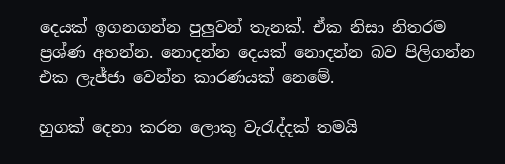දෙයක් ඉගනගන්න පුලුවන් තැනක්. ඒක නිසා නිතරම ප්‍රශ්ණ අහන්න. නොදන්න දෙයක් නොදන්න බව පිලිගන්න එක ලැජ්ජා වෙන්න කාරණයක් නෙමේ.

හුගක් දෙනා කරන ලොකු වැරැද්දක් තමයි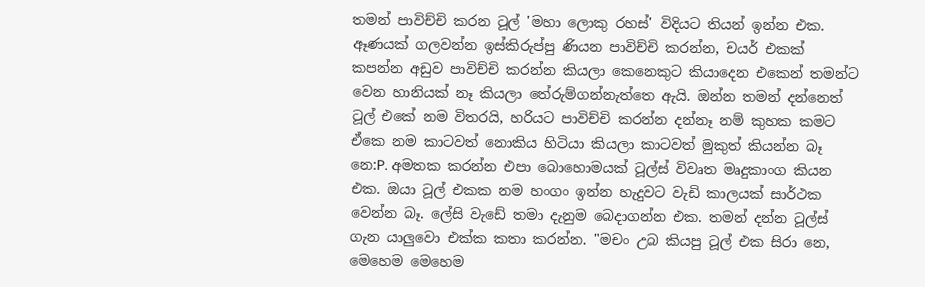තමන් පාවිච්චි කරන ටූල් 'මහා ලොකු රහස්' විදියට තියන් ඉන්න එක. ඈණයක් ගලවන්න ඉස්කිරුප්පු ණියන පාවිච්චි කරන්න, චයර් එකක් කපන්න අඩුව පාවිච්චි කරන්න කියලා කෙනෙකුට කියාදෙන එකෙන් තමන්ට වෙන හානියක් නෑ කියලා තේරුම්ගන්නැත්තෙ ඇයි. ඔන්න තමන් දන්නෙත් ටූල් එකේ නම විතරයි, හරියට පාවිච්චි කරන්න දන්නෑ නම් කුහක කමට ඒකෙ නම කාටවත් නොකිය හිටියා කියලා කාටවත් මුකුත් කියන්න බෑ නෙ:P. අමතක කරන්න එපා බොහොමයක් ටූල්ස් විවෘත මෘදුකාංග කියන එක. ඔයා ටූල් එකක නම හංගං ඉන්න හැදුවට වැඩි කාලයක් සාර්ථක වෙන්න බෑ. ලේසි වැඩේ තමා දැනුම බෙදාගන්න එක. තමන් දන්න ටූල්ස් ගැන යාලුවො එක්ක කතා කරන්න. "මචං උබ කියපු ටූල් එක සිරා නෙ, මෙහෙම මෙහෙම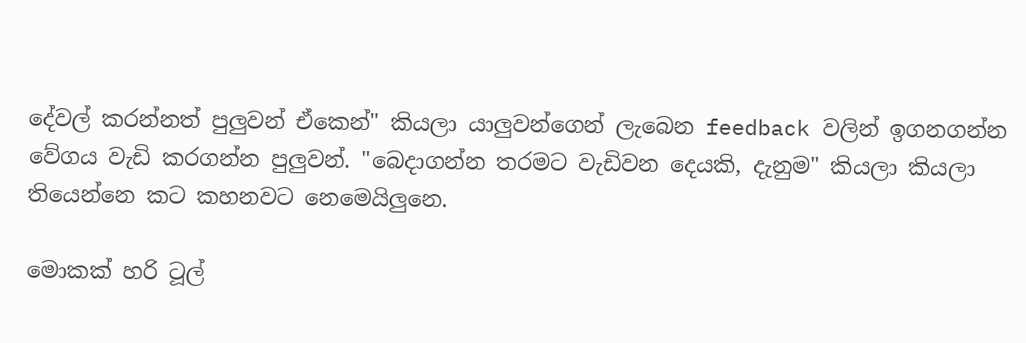දේවල් කරන්නත් පුලුවන් ඒකෙන්" කියලා යාලුවන්ගෙන් ලැබෙන feedback වලින් ඉගනගන්න වේගය වැඩි කරගන්න පුලුවන්. "බෙදාගන්න තරමට වැඩිවන දෙයකි, දැනුම" කියලා කියලා තියෙන්නෙ කට කහනවට නෙමෙයිලුනෙ.

මොකක් හරි ටූල්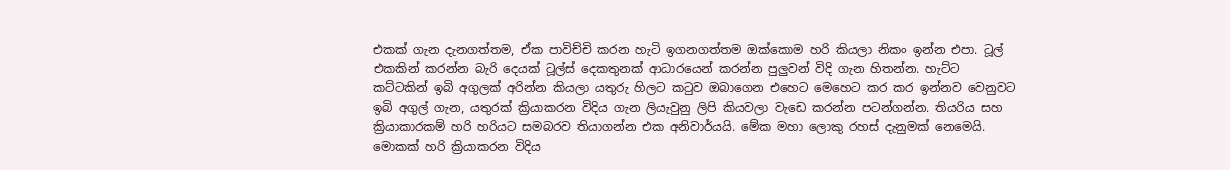එකක් ගැන දැනගත්තම, ඒක පාවිච්චි කරන හැටි ඉගනගත්තම ඔක්කොම හරි කියලා නිකං ඉන්න එපා. ටූල් එකකින් කරන්න බැරි දෙයක් ටූල්ස් දෙකතුනක් ආධාරයෙන් කරන්න පුලුවන් විදි ගැන හිතන්න. හැට්ට කට්ටකින් ඉබි අගුලක් අරින්න කියලා යතුරු හිලට කටුව ඔබාගෙන එහෙට මෙහෙට කර කර ඉන්නව වෙනුවට ඉබි අගුල් ගැන, යතුරක් ක්‍රියාකරන විදිය ගැන ලියැවුනු ලිපි කියවලා වැඩෙ කරන්න පටන්ගන්න. තියරිය සහ ක්‍රියාකාරකම් හරි හරියට සමබරව තියාගන්න එක අනිවාර්යයි. මේක මහා ලොකු රහස් දැනුමක් නෙමෙයි. මොකක් හරි‌ ක්‍රියාකරන විදිය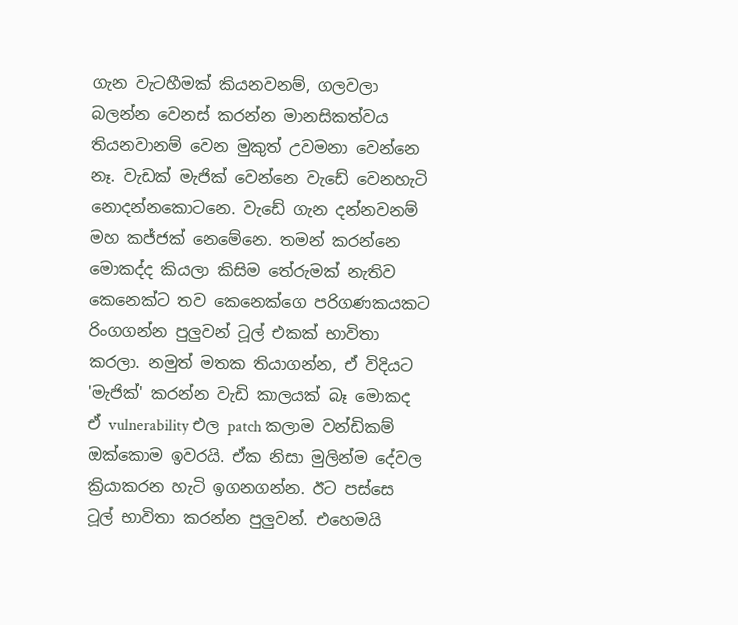ගැන වැටහීමක් කියනවනම්, ගලවලා බලන්න වෙනස් කරන්න මානසිකත්වය තියනවානම් වෙන මුකුත් උවමනා වෙන්නෙ නෑ. වැඩක් මැජික් වෙන්නෙ වැඩේ වෙනහැටි නොදන්නකොටනෙ. වැඩේ ගැන දන්නවනම් මහ කජ්ජක් නෙමේනෙ. තමන් කරන්නෙ මොකද්ද කියලා කිසිම තේරුමක් නැතිව කෙනෙක්ට තව කෙනෙක්ගෙ පරිගණකයකට රිංගගන්න පුලුවන් ටූල් එකක් භාවිතා කරලා. නමුත් මතක තියාගන්න, ඒ විදියට 'මැජික්' කරන්න වැඩි කාලයක් බෑ මොකද ඒ vulnerability එල patch කලාම වන්ඩිකම් ඔක්කොම ඉවරයි. ඒක නිසා මුලින්ම දේවල ක්‍රියාකරන හැටි ඉගනගන්න. ඊට පස්සෙ ටූල් භාවිතා කරන්න පුලුවන්. එහෙමයි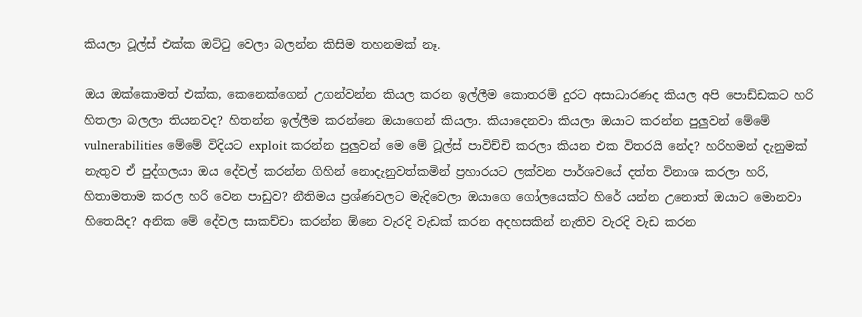කියලා ටූල්ස් එක්ක ඔට්ටු වෙලා බලන්න කිසිම තහනමක් නෑ.

ඔය ඔක්කොමත් එක්ක, කෙනෙක්ගෙන් උගන්වන්න කියල කරන ඉල්ලීම කොතරම් දුරට අසාධාරණද කියල අපි පොඩ්ඩකට හරි හිතලා බලලා තියනවද? හිතන්න ඉල්ලීම කරන්නෙ ඔයාගෙන් කියලා. කියාදෙනවා කියලා ඔයාට කරන්න පුලුවන් මේමේ vulnerabilities මේමේ විදියට exploit කරන්න පුලුවන් මෙ මේ ටූල්ස් පාවිච්චි කරලා කියන එක විතරයි නේද? හරිහමන් දැනුමක් නැතුව ඒ පුද්ගලයා ඔය දේවල් කරන්න ගිහින් නොදැනුවත්කමින් ප්‍රහාරයට ලක්වන පාර්ශවයේ දත්ත විනාශ කරලා හරි, හිතාමතාම කරල හරි වෙන පාඩුව? නීතිමය ප්‍රශ්ණවලට මැදිවෙලා ඔයාගෙ ගෝලයෙක්ට හිරේ යන්න උනොත් ඔයාට මොනවා හිතෙයිද? අනික මේ දේවල සාකච්චා කරන්න ඕනෙ වැරදි වැඩක් කරන අදහසකින් නැතිව වැරදි වැඩ කරන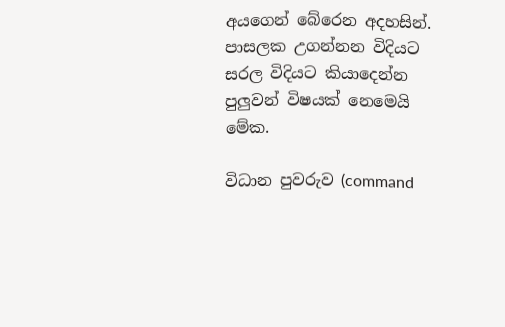අයගෙන් බේරෙන අදහසින්. පාසලක උගන්නන විදියට සරල විදියට කියාදෙන්න පුලුවන් විෂයක් නෙමෙයි මේක.

විධාන පුවරුව (command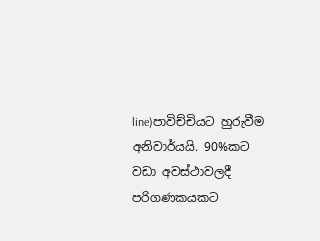line)පාවිච්චියට හුරුවීම අනිවාර්යයි. 90%කට වඩා අවස්ථාවලදී පරිගණකයකට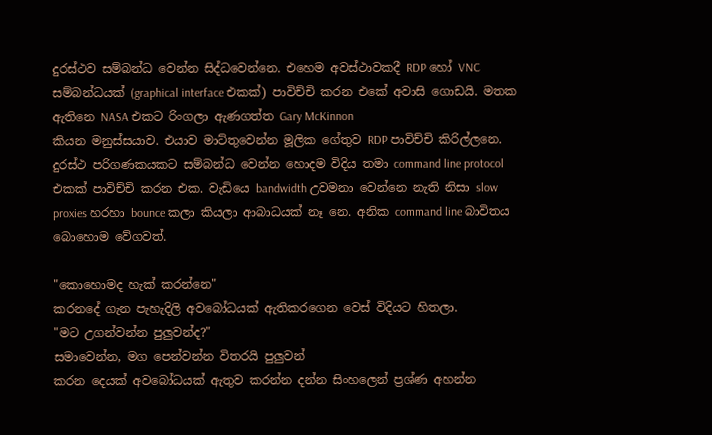දුරස්ථව සම්බන්ධ වෙන්න සිද්ධවෙන්නෙ. එහෙම අවස්ථාවකදී RDP හෝ VNC සම්බන්ධයක් (graphical interface එකක්) පාවිච්චි කරන එකේ අවාසි ගොඩයි. මතක ඇතිනෙ NASA එකට රිංගලා ඇණගත්ත Gary McKinnon
කියන මනුස්සයාව. එයාව මාට්තුවෙන්න මූලික ගේතුව RDP පාවිච්චි කිරිල්ලනෙ. දුරස්ථ පරිගණකයකට සම්බන්ධ වෙන්න හොදම විදිය තමා command line protocol එකක් පාවිච්චි කරන එක. වැඩියෙ bandwidth උවමනා වෙන්නෙ නැති නිසා slow proxies හරහා bounce කලා කියලා ආබාධයක් නෑ නෙ. අනික command line බාවිතය බොහොම වේගවත්.

"කොහොමද හැක් කරන්නෙ"
කරනදේ ගැන පැහැදිලි අවබෝධයක් ඇතිකරගෙන වෙස් විදියට හිතලා.
"මට උගන්වන්න පුලුවන්ද?"
සමාවෙන්න, මග පෙන්වන්න විතරයි පුලුවන්
කරන දෙයක් අවබෝධයක් ඇතුව කරන්න දන්න සිංහලෙන් ප්‍රශ්ණ අහන්න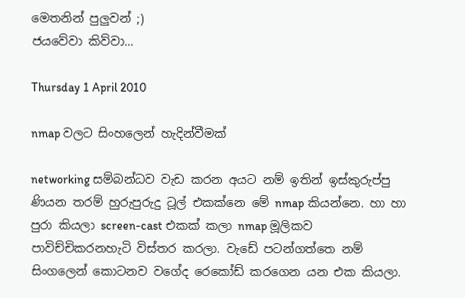මෙතනින් පුලුවන් ;)
ජයවේවා කිව්වා...

Thursday 1 April 2010

nmap වලට සිංහලෙන් හැදින්වීමක්

networking සම්බන්ධව වැඩ කරන අයට නම් ඉතින් ඉස්කුරුප්පු ණියන තරම් හුරුපුරුදු ටූල් එකක්නෙ මේ nmap කියන්නෙ. හා හා පුරා කියලා screen-cast එකක් කලා nmap මූලිකව පාවිච්චිකරනහැටි විස්තර කරලා. වැඩේ පටන්ගත්තෙ නම් සිංගලෙන් කොටනව වගේද රෙකෝඩ් කරගෙන යන එක කියලා.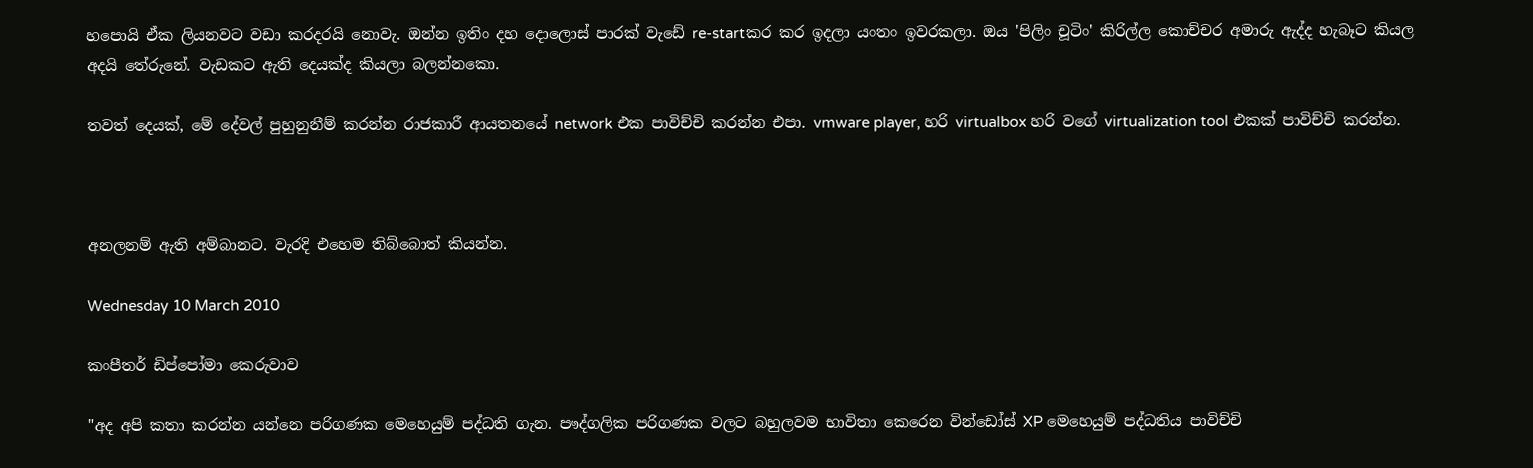හපොයි ඒක ලියනවට වඩා කරදරයි නොවැ. ඔන්න ඉතිං දහ දොලොස් පාරක් වැඩේ re-startකර කර ඉදලා යංතං ඉවරකලා. ඔය 'පිලිං චූටිං' කිරිල්ල කොච්චර අමාරු ඇද්ද හැබෑට කියල අදයි තේරුනේ. වැඩකට ඇති දෙයක්ද කියලා බලන්නකො.

තවත් දෙයක්, මේ දේවල් පුහුනුනීම් කරන්න රාජකාරී ආයතනයේ network එක පාවිච්චි කරන්න එපා. vmware player, හරි virtualbox හරි වගේ virtualization tool එකක් පාවිච්චි කරන්න.



අනලනම් ඇති අම්බානට. වැරදි එහෙම තිබ්බොත් කියන්න.

Wednesday 10 March 2010

කංපීතර් ඩිප්පෝමා කෙරුවාව

"අද අපි කතා කරන්න යන්නෙ පරිගණක මෙහෙයුම් පද්ධති ගැන. පෟද්ගලික පරිගණක වලට බහුලවම භාවිතා කෙරෙන වින්ඩෝස් XP මෙහෙයුම් පද්ධතිය පාවිච්චි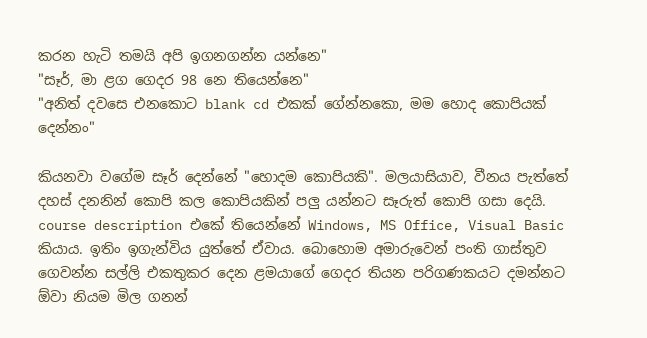කරන හැටි තමයි අපි ඉගනගන්න යන්නෙ"
"සෑර්, මා ළග ගෙදර 98 නෙ තියෙන්නෙ"
"අනිත් දවසෙ එනකොට blank cd එකක් ගේන්නකො, මම හොද කොපියක් දෙන්නං"

කියනවා වගේම සෑර් දෙන්නේ "හොදම කොපියකි". මලයාසියාව, වීනය පැත්තේ දහස් දනනින් කොපි කල කොපියකින් පලු යන්නට සෑරුත් කොපි ගසා දෙයි. course description එකේ තියෙන්නේ Windows, MS Office, Visual Basic කියාය. ඉතිං ඉගැන්විය යුත්තේ ඒවාය. බොහොම අමාරුවෙන් පංති ගාස්තුව ගෙවන්න සල්ලි එකතුකර දෙන ළමයාගේ ගෙදර තියන පරිගණකයට දමන්නට ඕවා නියම මිල ගනන්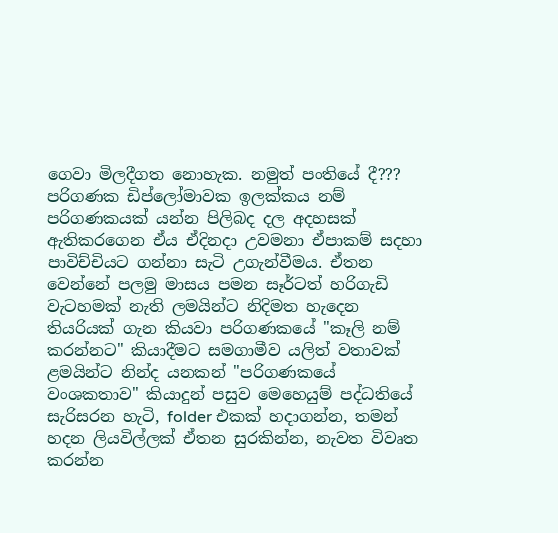ගෙවා මිලදීගත නොහැක. නමුත් පංතියේ දී??? පරිගණක ඩිප්ලෝමාවක ඉලක්කය නම් පරිගණකයක් යන්න පිලිබද දල අදහසක් ඇතිකරගෙන ඒය ඒදිනදා උවමනා ඒපාකම් සදහා පාවිච්චියට ගන්නා සැටි උගැන්වීමය. ඒතන වෙන්නේ පලමු මාසය පමන සෑර්ටත් හරිගැඩි වැටහමක් නැති ලමයින්ට නිදිමත හැදෙන තියරියක් ගැන කියවා පරිගණකයේ "කෑලි නම් කරන්නට" කියාදීමට සමගාමීව යලිත් වතාවක් ළමයින්ට නින්ද යනකන් "පරිගණකයේ වංශකතාව" කියාදුන් පසුව මෙහෙයුම් පද්ධතියේ සැරිසරන හැටි, folder එකක් හදාගන්න, තමන් හදන ලියවිල්ලක් ඒතන සුරකින්න, නැවත විවෘත කරන්න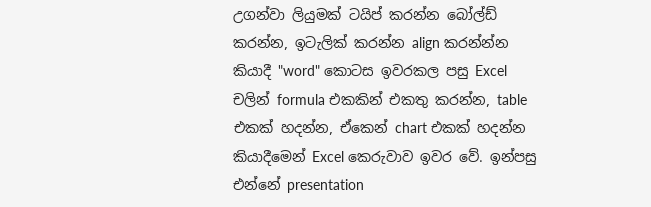උගන්වා ලියුමක් ටයිප් කරන්න බෝල්ඩ් කරන්න, ඉටැලික් කරන්න align කරන්න්න කියාදී "word" කොටස ඉවරකල පසු Excel චලින් formula එකකින් එකතු කරන්න, table එකක් හදන්න, ඒකෙන් chart එකක් හදන්න කියාදීමෙන් Excel කෙරුවාව ඉවර වේ. ඉන්පසු එන්නේ presentation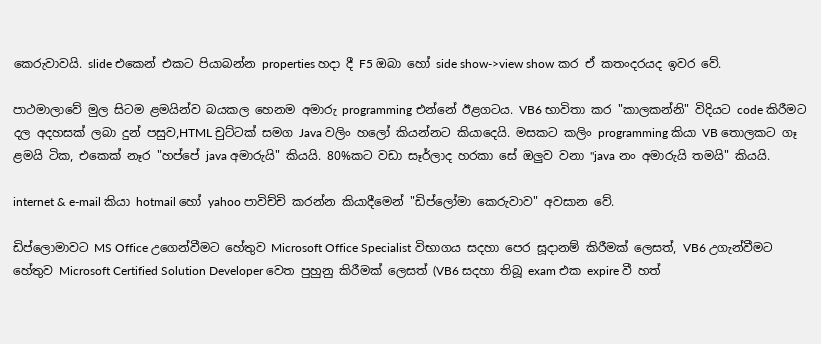කෙරුවාවයි. slide එකෙන් එකට පියාබන්න properties හදා දී F5 ඔබා හෝ side show->view show කර ඒ කතංදරයද ඉවර වේ.

පාථමාලාවේ මුල සිටම ළමයින්ව බයකල හෙනම අමාරු programming එන්නේ ඊළගටය. VB6 භාවිතා කර "කාලකන්නි" විදියට code කිරීමට දල අදහසක් ලබා දුන් පසුව,HTML චුට්ටක් සමග Java වලිං හලෝ කියන්නට කියාදෙයි. මසකට කලිං programming කියා VB තොලකට ගෑ ළමයි ටික, එකෙක් නෑර "හප්පේ java අමාරුයි" කියයි. 80%කට වඩා සෑර්ලාද හරකා සේ ඔලුව වනා "java නං අමාරුයි තමයි" කියයි.

internet & e-mail කියා hotmail හෝ yahoo පාවිච්චි කරන්න කියාදීමෙන් "ඩිප්ලෝමා කෙරුවාව" අවසාන වේ.

ඩිප්ලොමාවට MS Office උගෙන්වීමට හේතුව Microsoft Office Specialist විභාගය සදහා පෙර සූදානම් කිරීමක් ලෙසත්, VB6 උගැන්වීමට හේතුව Microsoft Certified Solution Developer වෙත පුහුනු කිරීමක් ලෙසත් (VB6 සදහා තිබූ exam එක expire වී හත්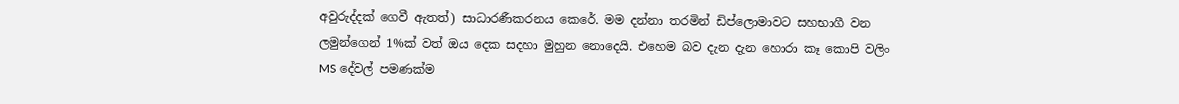අවුරුද්දක් ගෙවී ඇතත්) සාධාරණීකරනය කෙරේ. මම දන්නා තරමින් ඩිප්ලොමාවට සහභාගී වන ලමුන්ගෙන් 1%ක් වත් ඔය දෙක සදහා මුහුන නොදෙයි. එහෙම බව දැන දැන හොරා කෑ කොපි වලිං MS දේවල් පමණක්ම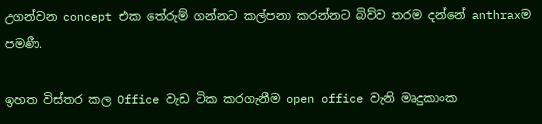උගන්වන concept එක තේරුම් ගන්නට කල්පනා කරන්නට බිව්ව තරම දන්නේ anthraxම පමණී.

ඉහත විස්තර කල Office වැඩ ටික කරගැනීම open office වැනි මෘදුකාංක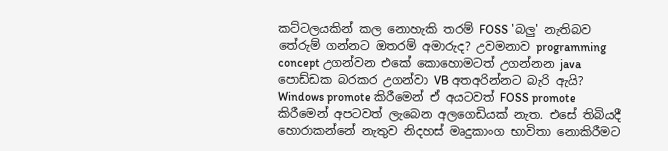කට්ටලයකින් කල නොහැකි තරම් FOSS 'බලු' නැතිබව තේරුම් ගන්නට ඔතරම් අමාරුද? උවමනාව programming concept උගන්වන එකේ කොහොමටත් උගන්නන java පොඩ්ඩක බරකර උගන්වා VB අතඅරින්නට බැරි ඇයි? Windows promote කිරීමෙන් ඒ අයටවත් FOSS promote කිරීමෙන් අපටවත් ලැබෙන අලගෙඩියක් නැත. එසේ තිබියදී හොරාකන්නේ නැතුව නිදහස් මෘදුකාංග භාවිතා නොකිරීමට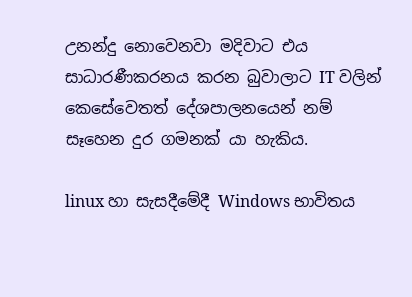උනන්දු නොවෙනවා මදිවාට එය සාධාරණීකරනය කරන බුවාලාට IT වලින් කෙසේවෙතත් දේශපාලනයෙන් නම් සෑහෙන දුර ගමනක් යා හැකිය.

linux හා සැසදීමේදී Windows භාවිතය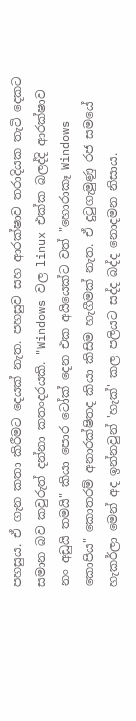පහසුය. ඒ ගැන කතා කිරීමට දෙයක් නැත. පහසුව සහ ආරක්ෂාව තරාදියක තැටි දෙකට සමාන බව කවුරුත් දන්නා කතංදරයකි. "Windows වල linux එක්ක බලද්දි ආරක්ෂාව නං අඩුයි තමයි" කියා පොර ටෝක් දෙන එක අයියෙක්ට වත් "හොරාකෑ Windows කොපිය" කොතරම් අනාරක්ෂිතද කියා කිසිම හැගීමක් නැත. ඒ දුටුගැමුණු රජ සමයේ හැකර්ලා මෙන් අද ඉන්නවුන් 'හැක්' කල පලියට සද්ද බද්ද නොදමන නිසාය.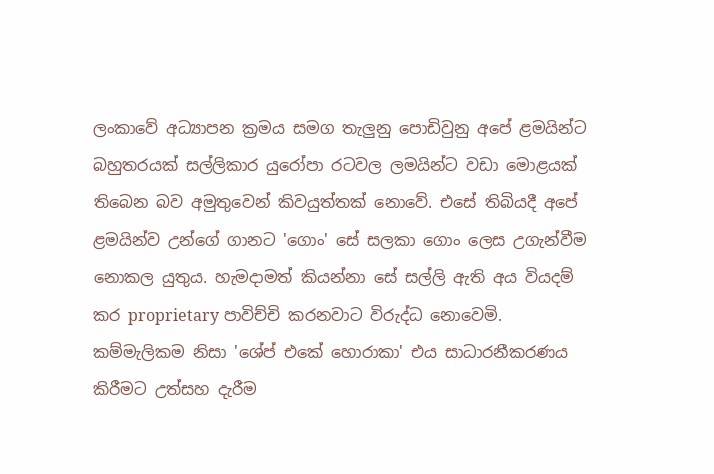ලංකාවේ අධ්‍යාපන ක්‍රමය සමග තැලුනු පොඩිවුනු අපේ ළමයින්ට බහුතරයක් සල්ලිකාර යුරෝපා රටවල ලමයින්ට වඩා මොළයක් තිබෙන බව අමුතුවෙන් කිවයුත්තක් නොවේ. එසේ තිබියදී අපේ ළමයින්ව උන්ගේ ගානට 'ගොං' සේ සලකා ගොං ලෙස උගැන්වීම නොකල යුතුය. හැමදාමත් කියන්නා සේ සල්ලි ඇති අය වියදම් කර proprietary පාවිච්චි කරනවාට විරුද්ධ නොවෙමි. කම්මැලිකම නිසා 'ශේප් එකේ හොරාකා' එය සාධාරනීකරණය කිරීමට උත්සහ දැරීම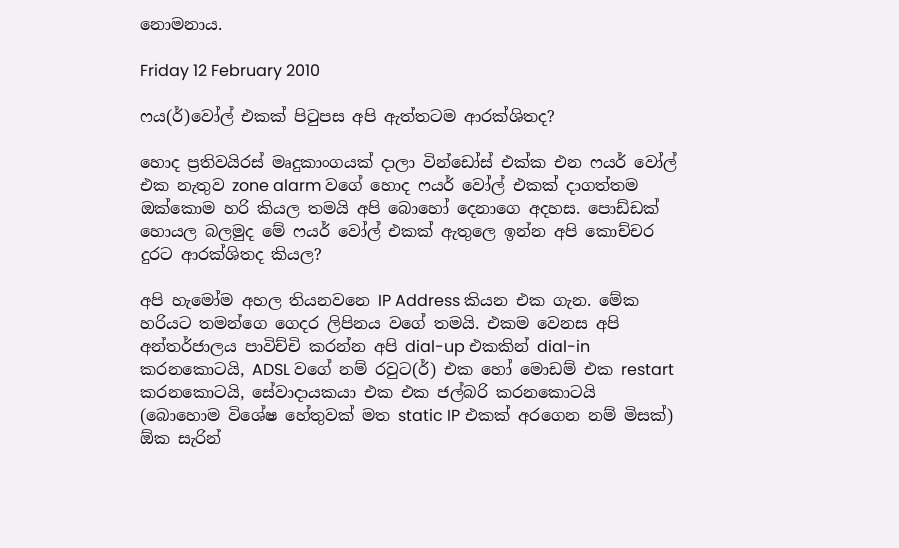නොමනාය.

Friday 12 February 2010

ෆය(ර්)වෝල් එකක් පිටුපස අපි ඇත්තටම ආරක්ශිතද?

හොද ප්‍රතිවයිරස් මෘදුකාංගයක් දාලා වින්ඩෝස් එක්ක එන ෆයර් වෝල් එක නැතුව zone alarm වගේ හොද ෆයර් වෝල් එකක් දාගත්තම ඔක්කොම හරි කියල තමයි අපි බොහෝ දෙනාගෙ අදහස. පොඩ්ඩක් හොයල බලමුද මේ ෆයර් වෝල් එකක් ඇතුලෙ ඉන්න අපි කොච්චර දුරට ආරක්ශිතද කියල?

අපි හැමෝම අහල තියනවනෙ IP Address කියන එක ගැන. මේක හරියට තමන්ගෙ ගෙදර ලිපිනය වගේ තමයි. එකම වෙනස අපි අන්තර්ජාලය පාවිච්චි කරන්න අපි dial-up එකකින් dial-in කරනකොටයි, ADSL වගේ නම් රවුට(ර්) එක හෝ මොඩම් එක restart කරනකොටයි, සේවාදායකයා එක එක ජල්බරි කරනකොටයි (බොහොම විශේෂ හේතුවක් මත static IP එකක් අරගෙන නම් මිසක්) ඕක සැරින්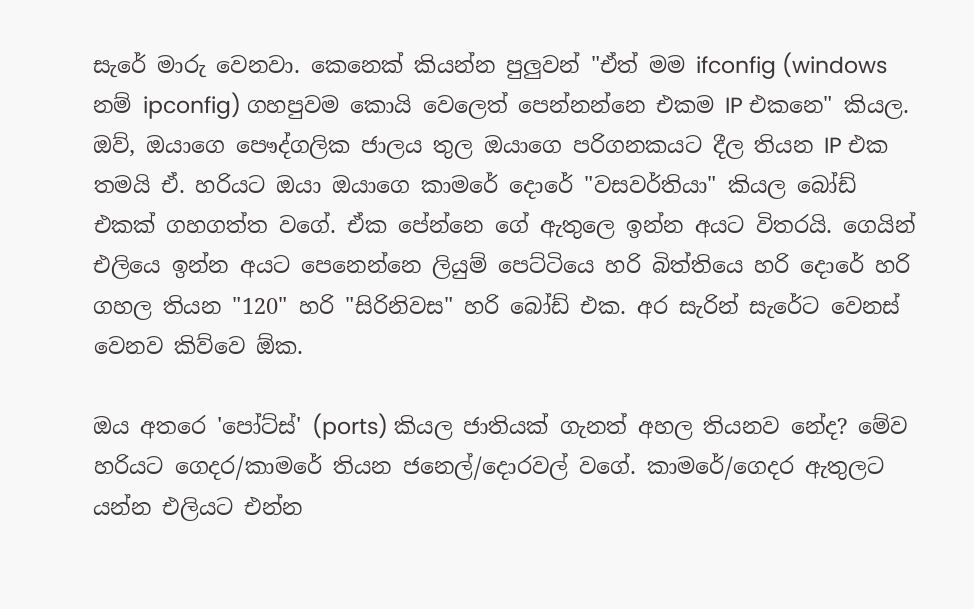සැරේ මාරු වෙනවා. කෙනෙක් කියන්න පුලුවන් "ඒත් මම ifconfig (windows නම් ipconfig) ගහපුවම කොයි වෙලෙත් පෙන්නන්නෙ එකම IP එකනෙ" කියල. ඔව්, ඔයාගෙ පෞද්ගලික ජාලය තුල ඔයාගෙ පරිගනකයට දීල තියන IP එක තමයි ඒ. හරියට ඔයා ඔයාගෙ කාමරේ දොරේ "වසවර්තියා" කියල බෝඩ් එකක් ගහගත්ත වගේ. ඒක පේන්නෙ ගේ ඇතුලෙ ඉන්න අයට විතරයි. ගෙයින් එලියෙ ඉන්න අයට පෙනෙන්නෙ ලියුම් පෙට්ටියෙ හරි බිත්තියෙ හරි දොරේ හරි ගහල තියන "120" හරි "සිරිනිවස" හරි බෝඩ් එක. අර සැරින් සැරේට වෙනස් වෙනව කිව්වෙ ඕක.

ඔය අතරෙ 'පෝට්ස්' (ports) කියල ජාතියක් ගැනත් අහල තියනව නේද? මේව හරියට ගෙදර/කාමරේ තියන ජනෙල්/දොරවල් වගේ. කාමරේ/ගෙදර ඇතුලට යන්න එලියට එන්න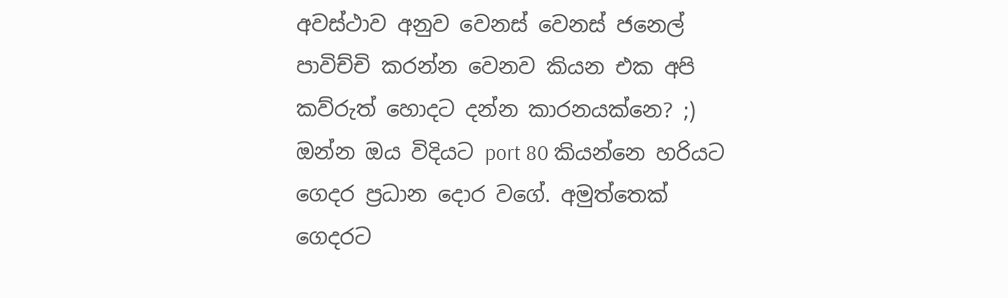අවස්ථාව අනුව වෙනස් වෙනස් ජනෙල් පාවිච්චි කරන්න වෙනව කියන එක අපි කව්රුත් හොදට දන්න කාරනයක්නෙ? ;) ඔන්න ඔය විදියට port 80 කියන්නෙ හරියට ගෙදර ප්‍රධාන දොර වගේ. අමුත්තෙක් ගෙදරට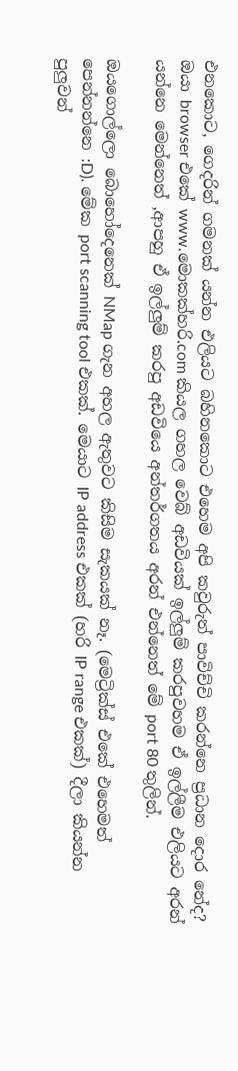එනකොට, ගෙදරින් ගමනක් යන්න එලියට බහිනකොට එහෙම අපි කවුරුත් පාවිච්චි කරන්නෙ ප්‍රධාන දොර නේද? ඔයා browser එකේ www.මොකක්හරි.com කියල ගහල වෙබ් අඩවියක් ඉල්ලුම් කරපුවහම ඒ ඉල්ලීම එලියට අරන් යන්නෙ මෙන්නෙත් ,ආපහු ඒ ඉල්ලුම් කරපු අඩවියෙ අන්තර්ගතය අරන් එන්නෙත් මේ port 80 තුලින්.

ඔයගොල්ලො බොහෝදෙනෙක් NMap ගැන අහල ඇතුවට කිසිම සැකයක් නෑ. (මෙට්‍රික්ස් එකේ එහෙමත් පෙන්නන්නෙ :D). මේක port scanning tool එකක්. මෙයාට IP address එකක් (හරි IP range එකක්) දීලා කියන්න පුලුවන්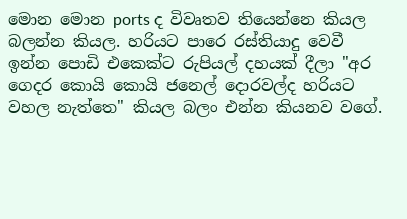මොන මොන ports ද විවෘතව තියෙන්නෙ කියල බලන්න කියල. හරියට පාරෙ රස්තියාදු වෙවී ඉන්න පොඩි එකෙක්ට රුපියල් දහයක් දීලා "අර ගෙදර කොයි කොයි ජනෙල් දොරවල්ද හරියට වහල නැත්තෙ" කියල බලං එන්න කියනව වගේ.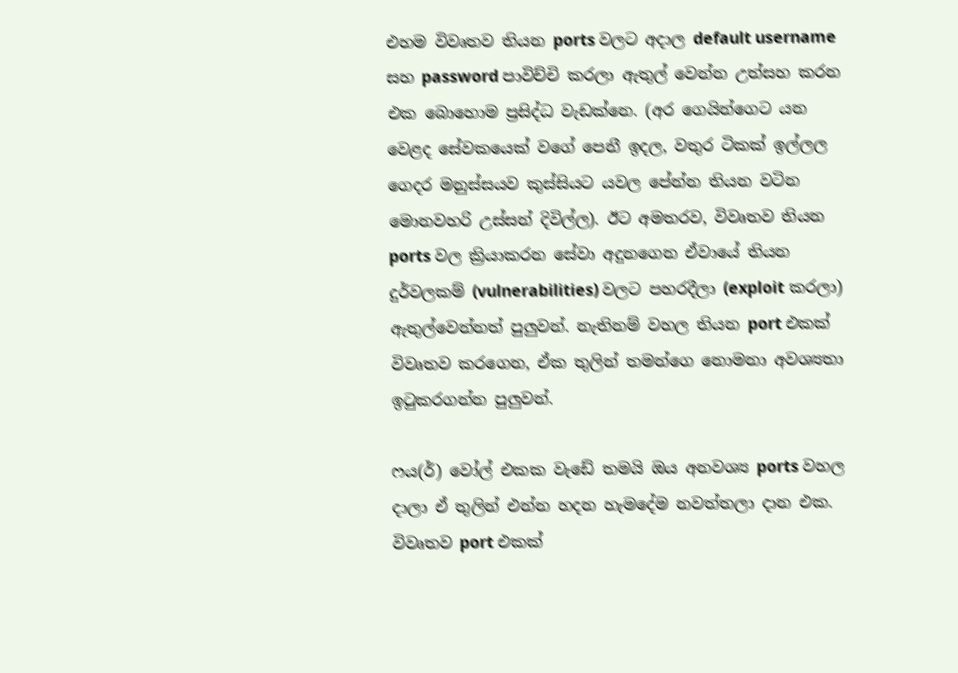එහම විවෘතව තියන ports වලට අදාල default username සහ password පාවිච්චි කරලා ඇතුල් වෙන්න උත්සහ කරන එක බොහොම ප්‍රසිද්ධ වැඩක්නෙ. (අර ගෙයින්ගෙට යන වෙළද සේවකයෙක් වගේ පෙනී ඉදල, වතුර ටිකක් ඉල්ලල ගෙදර මනුස්සයව කුස්සියට යවල පේන්න තියන වටින මොනවහරි උස්සන් දිවිල්ල). ඊට අමතරව, විවෘතව තියන ports වල ක්‍රියාකරන සේවා අදුනගෙන ඒවායේ තියන දුර්වලකම් (vulnerabilities) වලට පහරදීලා (exploit කරලා) ඇතුල්වෙන්නත් පුලුවන්. නැතිනම් වහල තියන port එකක් විවෘතව කරගෙන, ඒක තුලින් තමන්ගෙ නොමනා අවශ්‍යතා ඉටුකරගන්න පුලුවන්.

ෆය(ර්) වෝල් එකක වැඩේ තමයි ඔය අනවශ්‍ය ports වහල දාලා ඒ තුලින් එන්න හදන හැමදේම නවත්තලා දාන එක. විවෘතව port එකක්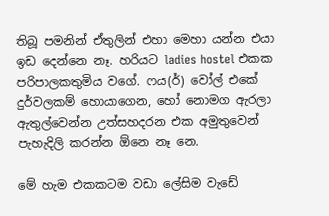තිබූ පමනින් ඒතුලින් එහා මෙහා යන්න එයා ඉඩ දෙන්නෙ නෑ. හරියට ladies hostel එකක පරිපාලකතුමිය වගේ. ෆය(ර්) වෝල් එකේ දුර්වලකම් හොයාගෙන, හෝ නොමග ඇරලා ඇතුල්වෙන්න උත්සහදරන එක අමුතුවෙන් පැහැදිලි කරන්න ඕනෙ නෑ නෙ.

මේ හැම එකකටම වඩා ලේසිම වැඩේ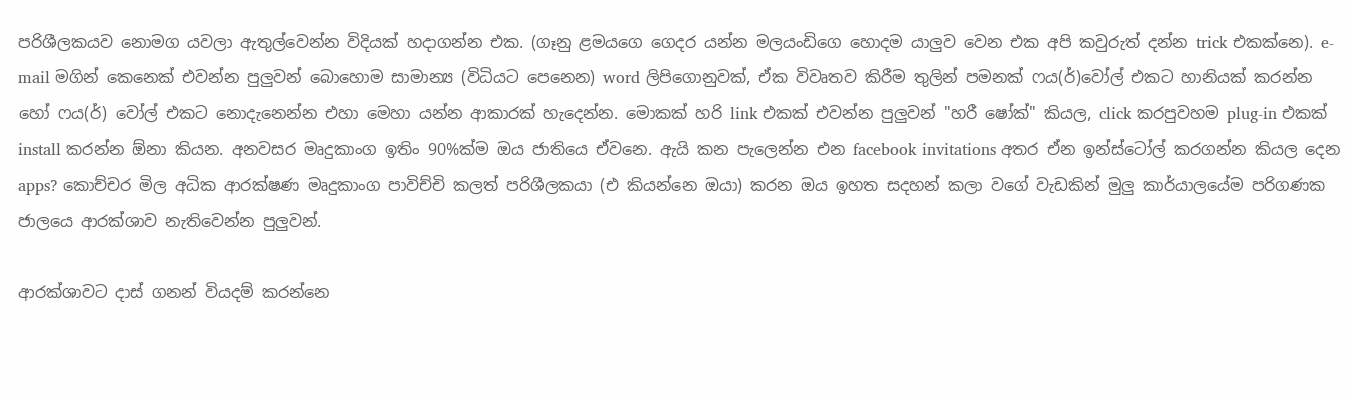පරිශීලකයව නොමග යවලා ඇතුල්වෙන්න විදියක් හදාගන්න එක. (ගෑනු ළමයගෙ ගෙදර යන්න මලයංඩිගෙ හොදම යාලුව වෙන එක අපි කවුරුත් දන්න trick එකක්නෙ). e-mail මගින් කෙනෙක් එවන්න පුලුවන් බොහොම සාමාන්‍ය (විධියට පෙනෙන) word ලිපිගොනුවක්, ඒක විවෘතව කිරීම තුලින් පමනක් ෆය(ර්)වෝල් එකට හානියක් කරන්න හෝ ෆය(ර්) වෝල් එකට නොදැනෙන්න එහා මෙහා යන්න ආකාරක් හැදෙන්න. මොකක් හරි link එකක් එවන්න පුලුවන් "හරී ෂෝක්" කියල, click කරපුවහම plug-in එකක් install කරන්න ඕනා කියන. අනවසර මෘදුකාංග ඉතිං 90%ක්ම ඔය ජාතියෙ ඒවනෙ. ඇයි කන පැලෙන්න එන facebook invitations අතර ඒන ඉන්ස්ටෝල් කරගන්න කියල දෙන apps? කොච්චර මිල අධික ආරක්ෂණ මෘදුකාංග පාවිච්චි කලත් පරිශීලකයා (එ කියන්නෙ ඔයා) කරන ඔය ඉහත සදහන් කලා වගේ වැඩකින් මුලු කාර්යාලයේම පරිගණක ජාලයෙ ආරක්ශාව නැතිවෙන්න පුලුවන්.

ආරක්ශාවට දාස් ගනන් වියදම් කරන්නෙ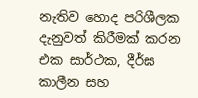නැතිව හොද පරිශීලක දැනුවත් කිරීමක් කරන එක සාර්ථක, දීර්ඝ කාලීන සහ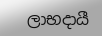ලාභදායී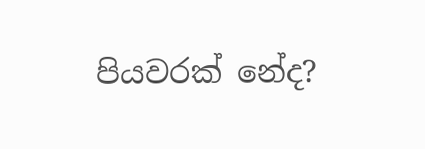පියවරක් නේද?